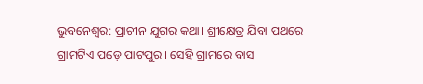ଭୁବନେଶ୍ବର: ପ୍ରାଚୀନ ଯୁଗର କଥା। ଶ୍ରୀକ୍ଷେତ୍ର ଯିବା ପଥରେ ଗ୍ରାମଟିଏ ପଡ଼େ ପାଟପୁର। ସେହି ଗ୍ରାମରେ ବାସ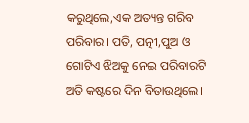କରୁଥିଲେ,ଏକ ଅତ୍ୟନ୍ତ ଗରିବ ପରିବାର। ପତି, ପତ୍ନୀ,ପୁଅ ଓ ଗୋଟିଏ ଝିଅକୁ ନେଇ ପରିବାରଟି ଅତି କଷ୍ଟରେ ଦିନ ବିତାଉଥିଲେ।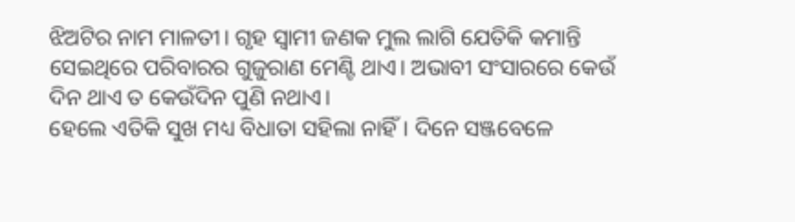ଝିଅଟିର ନାମ ମାଳତୀ। ଗୃହ ସ୍ୱାମୀ ଜଣକ ମୁଲ ଲାଗି ଯେତିକି କମାନ୍ତି ସେଇଥିରେ ପରିବାରର ଗୁଜୁରାଣ ମେଣ୍ଟି ଥାଏ। ଅଭାବୀ ସଂସାରରେ କେଉଁ ଦିନ ଥାଏ ତ କେଉଁଦିନ ପୁଣି ନଥାଏ।
ହେଲେ ଏତିକି ସୁଖ ମଧ୍ୟ ବିଧାତା ସହିଲା ନାହିଁ। ଦିନେ ସଞ୍ଜବେଳେ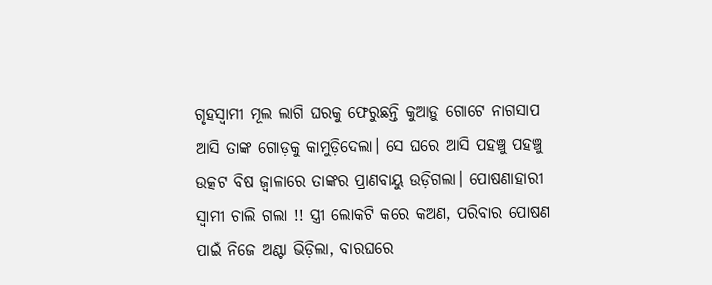ଗୃହସ୍ୱାମୀ ମୂଲ ଲାଗି ଘରକୁ ଫେରୁଛନ୍ତି କୁଆଡ଼ୁ ଗୋଟେ ନାଗସାପ ଆସି ତାଙ୍କ ଗୋଡ଼କୁ କାମୁଡ଼ିଦେଲା। ସେ ଘରେ ଆସି ପହଞ୍ଚୁ ପହଞ୍ଚୁ ଉତ୍କଟ ବିଷ ଜ୍ୱାଳାରେ ତାଙ୍କର ପ୍ରାଣବାୟୁ ଉଡ଼ିଗଲା। ପୋଷଣାହାରୀ ସ୍ୱାମୀ ଚାଲି ଗଲା !! ସ୍ତ୍ରୀ ଲୋକଟି କରେ କଅଣ, ପରିବାର ପୋଷଣ ପାଇଁ ନିଜେ ଅଣ୍ଟା ଭିଡ଼ିଲା, ବାରଘରେ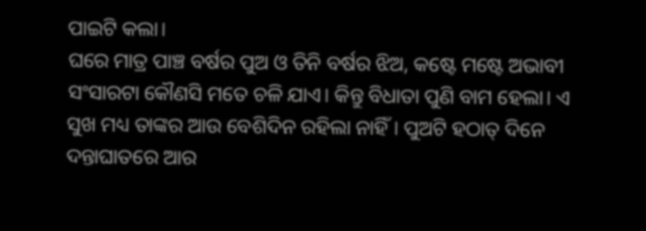ପାଇଟି କଲା।
ଘରେ ମାତ୍ର ପାଞ୍ଚ ବର୍ଷର ପୁଅ ଓ ତିନି ବର୍ଷର ଝିଅ, କଷ୍ଟେ ମଷ୍ଟେ ଅଭାବୀ ସଂସାରଟା କୌଣସି ମତେ ଚଳି ଯାଏ। କିନ୍ତୁ ବିଧାତା ପୁଣି ବାମ ହେଲା। ଏ ସୁଖ ମଧ୍ୟ ତାଙ୍କର ଆଉ ବେଶିଦିନ ରହିଲା ନାହିଁ। ପୁଅଟି ହଠାତ୍ ଦିନେ ଦନ୍ତାଘାତରେ ଆର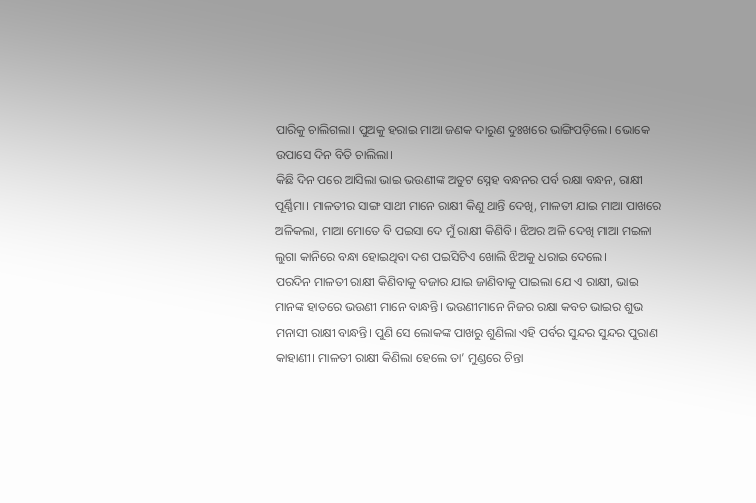ପାରିକୁ ଚାଲିଗଲା। ପୁଅକୁ ହରାଇ ମାଆ ଜଣକ ଦାରୁଣ ଦୁଃଖରେ ଭାଙ୍ଗିପଡ଼ିଲେ। ଭୋକେ ଉପାସେ ଦିନ ବିତି ଚାଲିଲା।
କିଛି ଦିନ ପରେ ଆସିଲା ଭାଇ ଭଉଣୀଙ୍କ ଅତୁଟ ସ୍ନେହ ବନ୍ଧନର ପର୍ବ ରକ୍ଷା ବନ୍ଧନ, ରାକ୍ଷୀ ପୂର୍ଣ୍ଣିମା। ମାଳତୀର ସାଙ୍ଗ ସାଥୀ ମାନେ ରାକ୍ଷୀ କିଣୁ ଥାନ୍ତି ଦେଖି, ମାଳତୀ ଯାଇ ମାଆ ପାଖରେ ଅଳିକଲା, ମାଆ ମୋତେ ବି ପଇସା ଦେ ମୁଁ ରାକ୍ଷୀ କିଣିବି। ଝିଅର ଅଳି ଦେଖି ମାଆ ମଇଳା ଲୁଗା କାନିରେ ବନ୍ଧା ହୋଇଥିବା ଦଶ ପଇସିଟିଏ ଖୋଲି ଝିଅକୁ ଧରାଇ ଦେଲେ।
ପରଦିନ ମାଳତୀ ରାକ୍ଷୀ କିଣିବାକୁ ବଜାର ଯାଇ ଜାଣିବାକୁ ପାଇଲା ଯେ ଏ ରାକ୍ଷୀ, ଭାଇ ମାନଙ୍କ ହାତରେ ଭଉଣୀ ମାନେ ବାନ୍ଧନ୍ତି। ଭଉଣୀମାନେ ନିଜର ରକ୍ଷା କବଚ ଭାଇର ଶୁଭ ମନାସୀ ରାକ୍ଷୀ ବାନ୍ଧନ୍ତି। ପୁଣି ସେ ଲୋକଙ୍କ ପାଖରୁ ଶୁଣିଲା ଏହି ପର୍ବର ସୁନ୍ଦର ସୁନ୍ଦର ପୁରାଣ କାହାଣୀ। ମାଳତୀ ରାକ୍ଷୀ କିଣିଲା ହେଲେ ତା’ ମୁଣ୍ଡରେ ଚିନ୍ତା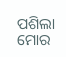ପଶିଲା ମୋର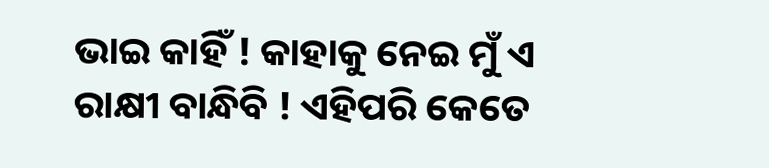ଭାଇ କାହିଁ ! କାହାକୁ ନେଇ ମୁଁ ଏ ରାକ୍ଷୀ ବାନ୍ଧିବି ! ଏହିପରି କେତେ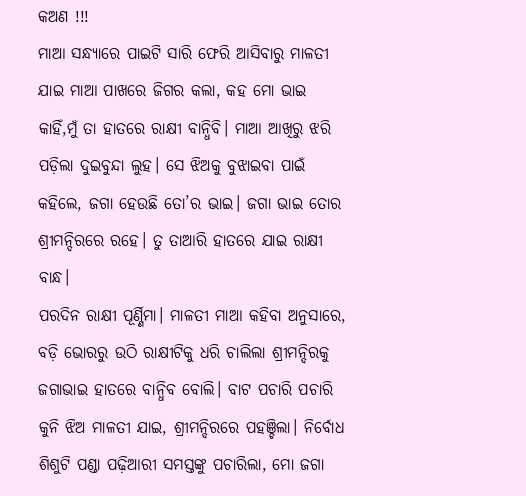କଅଣ !!!
ମାଆ ସନ୍ଧ୍ୟାରେ ପାଇଟି ସାରି ଫେରି ଆସିବାରୁ ମାଳତୀ ଯାଇ ମାଆ ପାଖରେ ଜିଗର କଲା, କହ ମୋ ଭାଇ କାହିଁ,ମୁଁ ତା ହାତରେ ରାକ୍ଷୀ ବାନ୍ଧିବି। ମାଆ ଆଖିରୁ ଝରି ପଡ଼ିଲା ଦୁଇବୁନ୍ଦା ଲୁହ। ସେ ଝିଅକୁ ବୁଝାଇବା ପାଇଁ କହିଲେ, ଜଗା ହେଉଛି ତୋ’ର ଭାଇ। ଜଗା ଭାଇ ତୋର ଶ୍ରୀମନ୍ଦିରରେ ରହେ। ତୁ ତାଆରି ହାତରେ ଯାଇ ରାକ୍ଷୀ ବାନ୍ଧ।
ପରଦିନ ରାକ୍ଷୀ ପୂର୍ଣ୍ଣିମା। ମାଳତୀ ମାଆ କହିବା ଅନୁସାରେ, ବଡ଼ି ଭୋରରୁ ଉଠି ରାକ୍ଷୀଟିକୁ ଧରି ଚାଲିଲା ଶ୍ରୀମନ୍ଦିରକୁ ଜଗାଭାଇ ହାତରେ ବାନ୍ଧିବ ବୋଲି। ବାଟ ପଚାରି ପଚାରି କୁନି ଝିଅ ମାଳତୀ ଯାଇ, ଶ୍ରୀମନ୍ଦିରରେ ପହଞ୍ଚିଲା। ନିର୍ବୋଧ ଶିଶୁଟି ପଣ୍ଡା ପଢ଼ିଆରୀ ସମସ୍ତଙ୍କୁ ପଚାରିଲା, ମୋ ଜଗା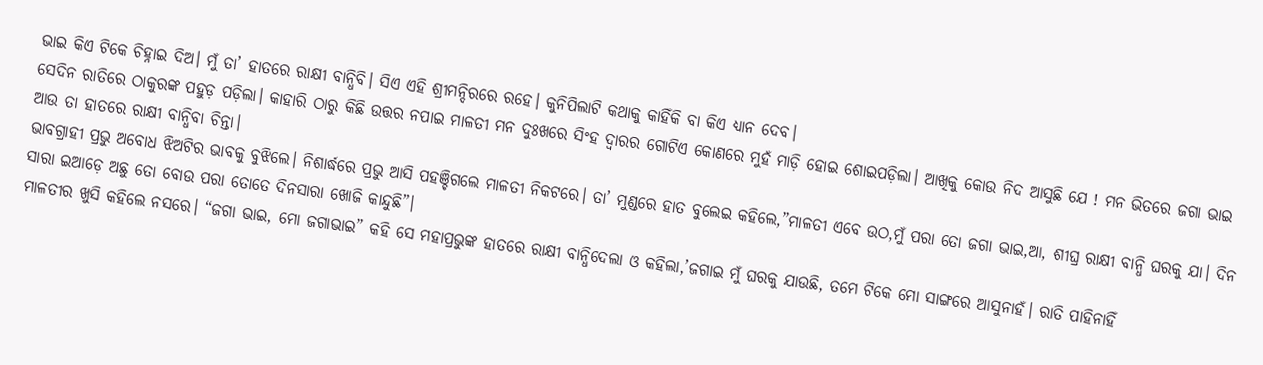ଭାଇ କିଏ ଟିକେ ଚିହ୍ନାଇ ଦିଅ। ମୁଁ ତା’ ହାତରେ ରାକ୍ଷୀ ବାନ୍ଧିବି। ସିଏ ଏହି ଶ୍ରୀମନ୍ଦିରରେ ରହେ। କୁନିପିଲାଟି କଥାକୁ କାହିଁକି ବା କିଏ ଧ୍ୟାନ ଦେବ।
ସେଦିନ ରାତିରେ ଠାକୁରଙ୍କ ପହୁଡ଼ ପଡ଼ିଲା। କାହାରି ଠାରୁ କିଛି ଉତ୍ତର ନପାଇ ମାଳତୀ ମନ ଦୁଃଖରେ ସିଂହ ଦ୍ୱାରର ଗୋଟିଏ କୋଣରେ ମୁହଁ ମାଡ଼ି ହୋଇ ଶୋଇପଡ଼ିଲା। ଆଖିକୁ କୋଉ ନିଦ ଆସୁଛି ଯେ ! ମନ ଭିତରେ ଜଗା ଭାଇ ଆଉ ତା ହାତରେ ରାକ୍ଷୀ ବାନ୍ଧିବା ଚିନ୍ତା।
ଭାବଗ୍ରାହୀ ପ୍ରଭୁ ଅବୋଧ ଝିଅଟିର ଭାବକୁ ବୁଝିଲେ। ନିଶାର୍ଦ୍ଧରେ ପ୍ରଭୁ ଆସି ପହଞ୍ଚିଗଲେ ମାଳତୀ ନିକଟରେ। ତା’ ମୁଣ୍ଡରେ ହାତ ବୁଲେଇ କହିଲେ,”ମାଳତୀ ଏବେ ଉଠ,ମୁଁ ପରା ତୋ ଜଗା ଭାଇ,ଆ, ଶୀଘ୍ର ରାକ୍ଷୀ ବାନ୍ଧି ଘରକୁ ଯା। ଦିନ ସାରା ଇଆଡ଼େ ଅଛୁ ତୋ ବୋଉ ପରା ତୋତେ ଦିନସାରା ଖୋଜି କାନ୍ଦୁଛି”।
ମାଳତୀର ଖୁସି କହିଲେ ନସରେ। “ଜଗା ଭାଇ, ମୋ ଜଗାଭାଇ” କହି ସେ ମହାପ୍ରଭୁଙ୍କ ହାତରେ ରାକ୍ଷୀ ବାନ୍ଧିଦେଲା ଓ କହିଲା,’ଜଗାଇ ମୁଁ ଘରକୁ ଯାଉଛି, ତମେ ଟିକେ ମୋ ସାଙ୍ଗରେ ଆସୁନାହଁ। ରାତି ପାହିନାହିଁ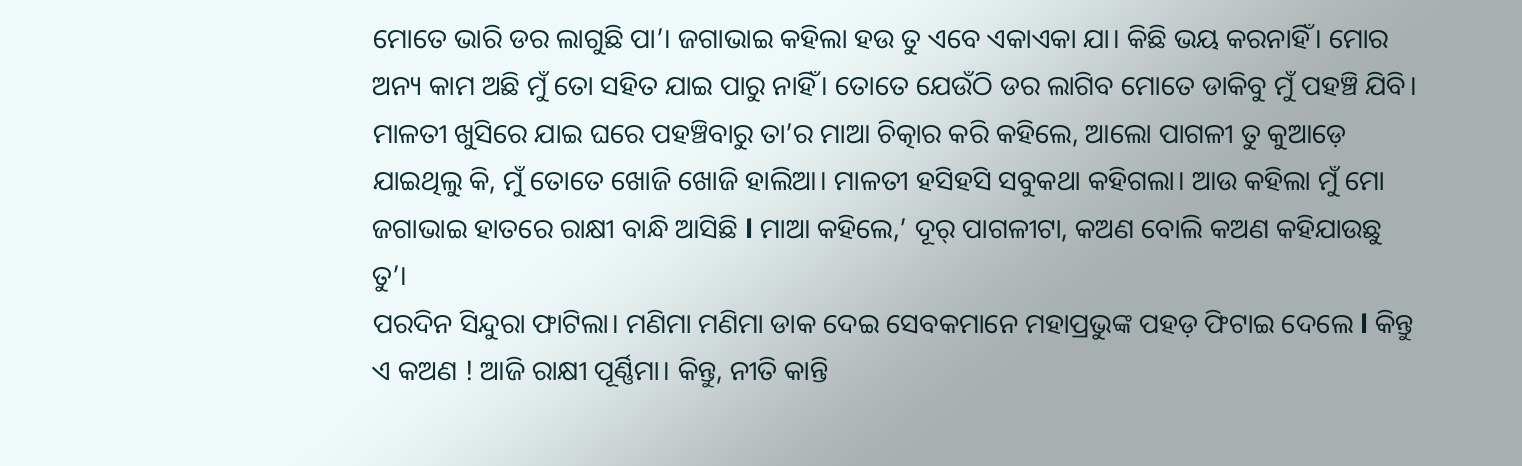ମୋତେ ଭାରି ଡର ଲାଗୁଛି ପା’। ଜଗାଭାଇ କହିଲା ହଉ ତୁ ଏବେ ଏକାଏକା ଯା। କିଛି ଭୟ କରନାହିଁ। ମୋର ଅନ୍ୟ କାମ ଅଛି ମୁଁ ତୋ ସହିତ ଯାଇ ପାରୁ ନାହିଁ। ତୋତେ ଯେଉଁଠି ଡର ଲାଗିବ ମୋତେ ଡାକିବୁ ମୁଁ ପହଞ୍ଚି ଯିବି।
ମାଳତୀ ଖୁସିରେ ଯାଇ ଘରେ ପହଞ୍ଚିବାରୁ ତା’ର ମାଆ ଚିତ୍କାର କରି କହିଲେ, ଆଲୋ ପାଗଳୀ ତୁ କୁଆଡ଼େ ଯାଇଥିଲୁ କି, ମୁଁ ତୋତେ ଖୋଜି ଖୋଜି ହାଲିଆ। ମାଳତୀ ହସିହସି ସବୁକଥା କହିଗଲା। ଆଉ କହିଲା ମୁଁ ମୋ ଜଗାଭାଇ ହାତରେ ରାକ୍ଷୀ ବାନ୍ଧି ଆସିଛି l ମାଆ କହିଲେ,’ ଦୂର୍ ପାଗଳୀଟା, କଅଣ ବୋଲି କଅଣ କହିଯାଉଛୁ ତୁ’।
ପରଦିନ ସିନ୍ଦୁରା ଫାଟିଲା। ମଣିମା ମଣିମା ଡାକ ଦେଇ ସେବକମାନେ ମହାପ୍ରଭୁଙ୍କ ପହଡ଼ ଫିଟାଇ ଦେଲେ l କିନ୍ତୁ ଏ କଅଣ ! ଆଜି ରାକ୍ଷୀ ପୂର୍ଣ୍ଣିମା। କିନ୍ତୁ, ନୀତି କାନ୍ତି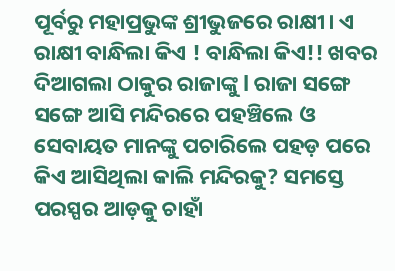ପୂର୍ବରୁ ମହାପ୍ରଭୁଙ୍କ ଶ୍ରୀଭୁଜରେ ରାକ୍ଷୀ। ଏ ରାକ୍ଷୀ ବାନ୍ଧିଲା କିଏ ! ବାନ୍ଧିଲା କିଏ!! ଖବର ଦିଆଗଲା ଠାକୁର ରାଜାଙ୍କୁ l ରାଜା ସଙ୍ଗେ ସଙ୍ଗେ ଆସି ମନ୍ଦିରରେ ପହଞ୍ଚିଲେ ଓ ସେବାୟତ ମାନଙ୍କୁ ପଚାରିଲେ ପହଡ଼ ପରେ କିଏ ଆସିଥିଲା କାଲି ମନ୍ଦିରକୁ? ସମସ୍ତେ ପରସ୍ପର ଆଡ଼କୁ ଚାହାଁ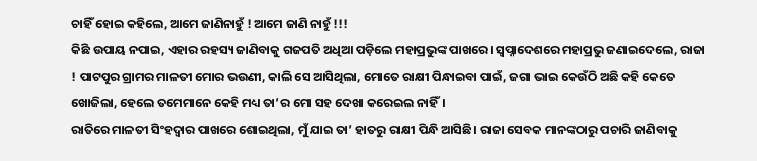ଚାହିଁ ହୋଇ କହିଲେ, ଆମେ ଜାଣିନାହୁଁ ! ଆମେ ଜାଣି ନାହୁଁ !!!
କିଛି ଉପାୟ ନପାଇ, ଏହାର ରହସ୍ୟ ଜାଣିବାକୁ ଗଜପତି ଅଧିଆ ପଡ଼ିଲେ ମହାପ୍ରଭୁଙ୍କ ପାଖରେ। ସ୍ଵପ୍ନାଦେଶରେ ମହାପ୍ରଭୁ ଜଣାଇଦେଲେ, ରାଜା ! ପାଟପୁର ଗ୍ରାମର ମାଳତୀ ମୋର ଭଉଣୀ, କାଲି ସେ ଆସିଥିଲା, ମୋତେ ରାକ୍ଷୀ ପିନ୍ଧାଇବା ପାଇଁ, ଜଗା ଭାଇ କେଉଁଠି ଅଛି କହି କେତେ ଖୋଜିଲା, ହେଲେ ତମେମାନେ କେହି ମଧ୍ୟ ତା’ର ମୋ ସହ ଦେଖା କରେଇଲ ନାହିଁ।
ରାତିରେ ମାଳତୀ ସିଂହଦ୍ଵାର ପାଖରେ ଶୋଇଥିଲା, ମୁଁ ଯାଇ ତା’ ହାତରୁ ରାକ୍ଷୀ ପିନ୍ଧି ଆସିଛି। ରାଜା ସେବକ ମାନଙ୍କଠାରୁ ପଚାରି ଜାଣିବାକୁ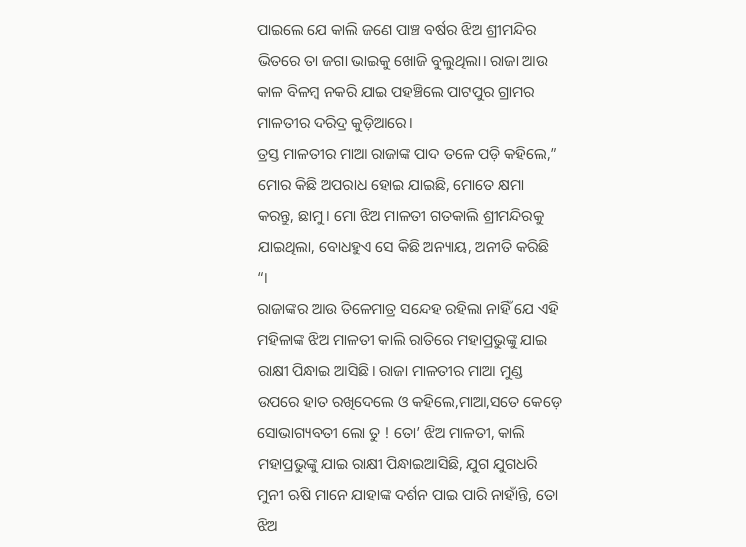ପାଇଲେ ଯେ କାଲି ଜଣେ ପାଞ୍ଚ ବର୍ଷର ଝିଅ ଶ୍ରୀମନ୍ଦିର ଭିତରେ ତା ଜଗା ଭାଇକୁ ଖୋଜି ବୁଲୁଥିଲା। ରାଜା ଆଉ କାଳ ବିଳମ୍ବ ନକରି ଯାଇ ପହଞ୍ଚିଲେ ପାଟପୁର ଗ୍ରାମର ମାଳତୀର ଦରିଦ୍ର କୁଡ଼ିଆରେ।
ତ୍ରସ୍ତ ମାଳତୀର ମାଆ ରାଜାଙ୍କ ପାଦ ତଳେ ପଡ଼ି କହିଲେ,” ମୋର କିଛି ଅପରାଧ ହୋଇ ଯାଇଛି, ମୋତେ କ୍ଷମା କରନ୍ତୁ, ଛାମୁ। ମୋ ଝିଅ ମାଳତୀ ଗତକାଲି ଶ୍ରୀମନ୍ଦିରକୁ ଯାଇଥିଲା, ବୋଧହୁଏ ସେ କିଛି ଅନ୍ୟାୟ, ଅନୀତି କରିଛି “।
ରାଜାଙ୍କର ଆଉ ତିଳେମାତ୍ର ସନ୍ଦେହ ରହିଲା ନାହିଁ ଯେ ଏହି ମହିଳାଙ୍କ ଝିଅ ମାଳତୀ କାଲି ରାତିରେ ମହାପ୍ରଭୁଙ୍କୁ ଯାଇ ରାକ୍ଷୀ ପିନ୍ଧାଇ ଆସିଛି। ରାଜା ମାଳତୀର ମାଆ ମୁଣ୍ଡ ଉପରେ ହାତ ରଖିଦେଲେ ଓ କହିଲେ,ମାଆ,ସତେ କେଡ଼େ ସୋଭାଗ୍ୟବତୀ ଲୋ ତୁ ! ତୋ’ ଝିଅ ମାଳତୀ, କାଲି ମହାପ୍ରଭୁଙ୍କୁ ଯାଇ ରାକ୍ଷୀ ପିନ୍ଧାଇଆସିଛି, ଯୁଗ ଯୁଗଧରି ମୁନୀ ଋଷି ମାନେ ଯାହାଙ୍କ ଦର୍ଶନ ପାଇ ପାରି ନାହାଁନ୍ତି, ତୋ ଝିଅ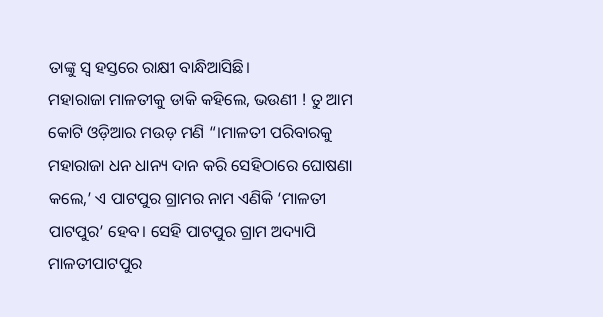ତାଙ୍କୁ ସ୍ଵ ହସ୍ତରେ ରାକ୍ଷୀ ବାନ୍ଧିଆସିଛି।
ମହାରାଜା ମାଳତୀକୁ ଡାକି କହିଲେ, ଭଉଣୀ ! ତୁ ଆମ କୋଟି ଓଡ଼ିଆର ମଉଡ଼ ମଣି “।ମାଳତୀ ପରିବାରକୁ ମହାରାଜା ଧନ ଧାନ୍ୟ ଦାନ କରି ସେହିଠାରେ ଘୋଷଣା କଲେ,’ ଏ ପାଟପୁର ଗ୍ରାମର ନାମ ଏଣିକି ‘ମାଳତୀ ପାଟପୁର’ ହେବ। ସେହି ପାଟପୁର ଗ୍ରାମ ଅଦ୍ୟାପି ମାଳତୀପାଟପୁର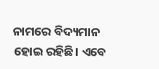ନାମରେ ବିଦ୍ୟମାନ ହୋଇ ରହିଛି। ଏବେ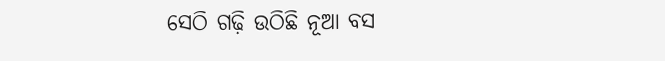ସେଠି ଗଢ଼ି ଉଠିଛି ନୂଆ ବସ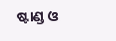ଷ୍ଟାଣ୍ଡ ଓ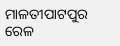ମାଳତୀପାଟପୁର ରେଳ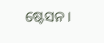ଷ୍ଟେସନ।